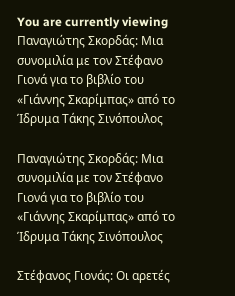You are currently viewing Παναγιώτης Σκορδάς: Μια συνομιλία με τον Στέφανο Γιονά για το βιβλίο του «Γιάννης Σκαρίμπας» από το Ίδρυμα Τάκης Σινόπουλος

Παναγιώτης Σκορδάς: Μια συνομιλία με τον Στέφανο Γιονά για το βιβλίο του «Γιάννης Σκαρίμπας» από το Ίδρυμα Τάκης Σινόπουλος

Στέφανος Γιονάς: Οι αρετές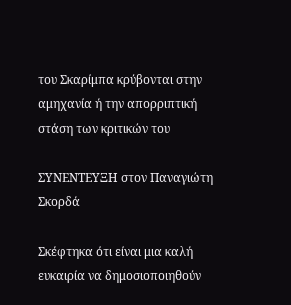του Σκαρίμπα κρύβονται στην αμηχανία ή την απορριπτική στάση των κριτικών του

ΣΥΝΕΝΤΕΥΞΗ στον Παναγιώτη Σκορδά

Σκέφτηκα ότι είναι μια καλή ευκαιρία να δημοσιοποιηθούν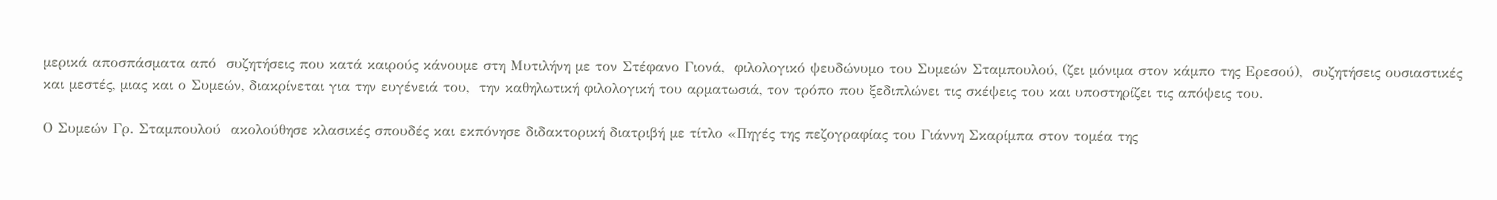μερικά αποσπάσματα από  συζητήσεις που κατά καιρούς κάνουμε στη Μυτιλήνη με τον Στέφανο Γιονά,  φιλολογικό ψευδώνυμο του Συμεών Σταμπουλού, (ζει μόνιμα στον κάμπο της Ερεσού),  συζητήσεις ουσιαστικές και μεστές, μιας και ο Συμεών, διακρίνεται για την ευγένειά του,  την καθηλωτική φιλολογική του αρματωσιά, τον τρόπο που ξεδιπλώνει τις σκέψεις του και υποστηρίζει τις απόψεις του.

Ο Συμεών Γρ. Σταμπουλού  ακολούθησε κλασικές σπουδές και εκπόνησε διδακτορική διατριβή με τίτλο «Πηγές της πεζογραφίας του Γιάννη Σκαρίμπα στον τομέα της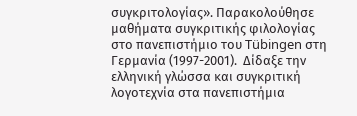συγκριτολογίας». Παρακολούθησε μαθήματα συγκριτικής φιλολογίας στο πανεπιστήμιο του Tübingen στη Γερμανία (1997-2001).  Δίδαξε την ελληνική γλώσσα και συγκριτική λογοτεχνία στα πανεπιστήμια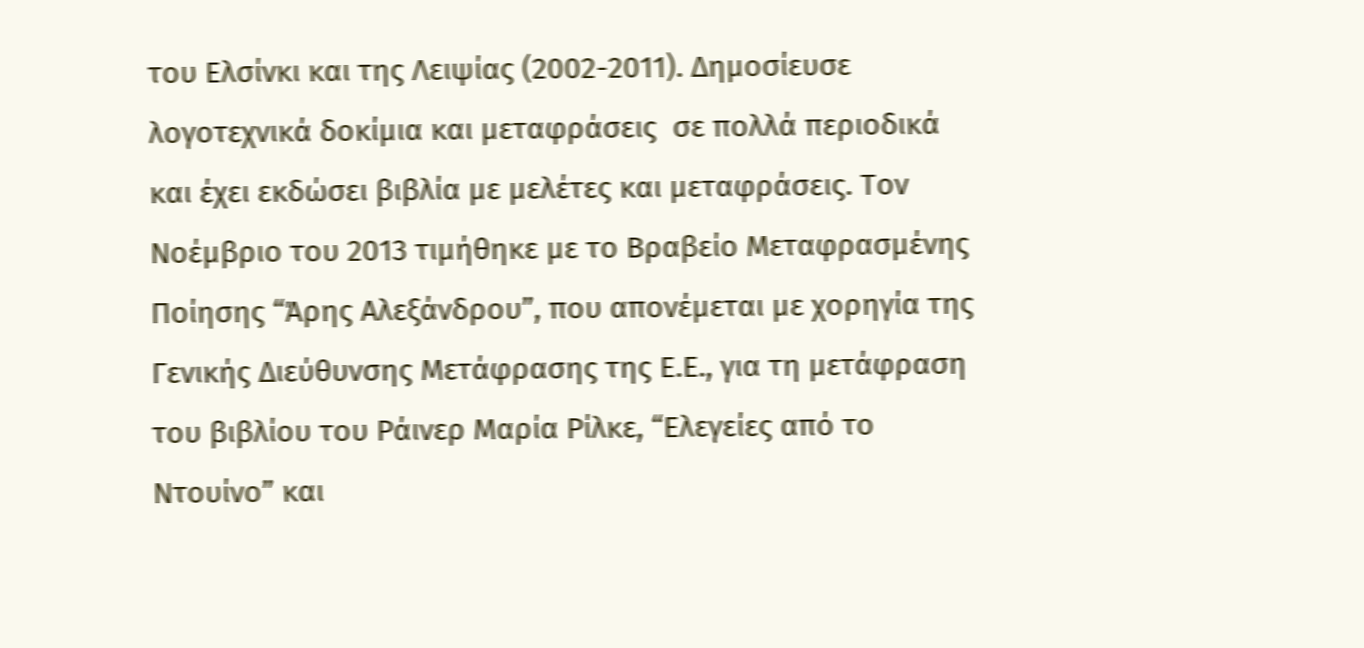του Ελσίνκι και της Λειψίας (2002-2011). Δημοσίευσε λογοτεχνικά δοκίμια και μεταφράσεις  σε πολλά περιοδικά και έχει εκδώσει βιβλία με μελέτες και μεταφράσεις. Τον Νοέμβριο του 2013 τιμήθηκε με το Βραβείο Μεταφρασμένης Ποίησης “Άρης Αλεξάνδρου”, που απονέμεται με χορηγία της Γενικής Διεύθυνσης Μετάφρασης της Ε.Ε., για τη μετάφραση του βιβλίου του Ράινερ Μαρία Ρίλκε, “Ελεγείες από το Ντουίνο” και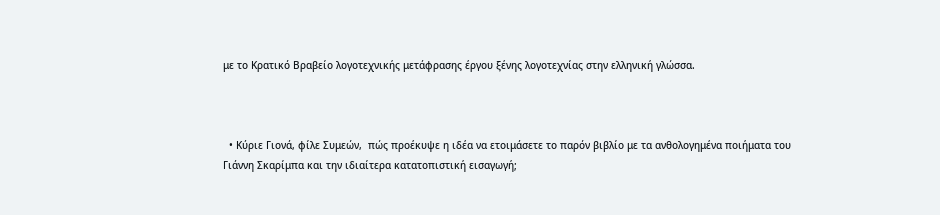με το Κρατικό Βραβείο λογοτεχνικής μετάφρασης έργου ξένης λογοτεχνίας στην ελληνική γλώσσα.



  • Κύριε Γιονά, φίλε Συμεών,  πώς προέκυψε η ιδέα να ετοιμάσετε το παρόν βιβλίο με τα ανθολογημένα ποιήματα του Γιάννη Σκαρίμπα και την ιδιαίτερα κατατοπιστική εισαγωγή;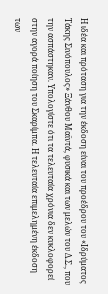Η ιδέα και πρόταση για την έκδοση είναι του προέδρου του «Ιδρύματος Τάκης Σινόπουλος» Ξάνθου Μαϊντά, φυσικά και των μελών του Δ.Σ., που την ασπάστηκαν. Υπολογίστε ότι τα τελευταία χρόνια δεν κυκλοφορεί στην αγορά ποίηση του Σκαρίμπα. Η τελευταία επιμελημένη έκδοση των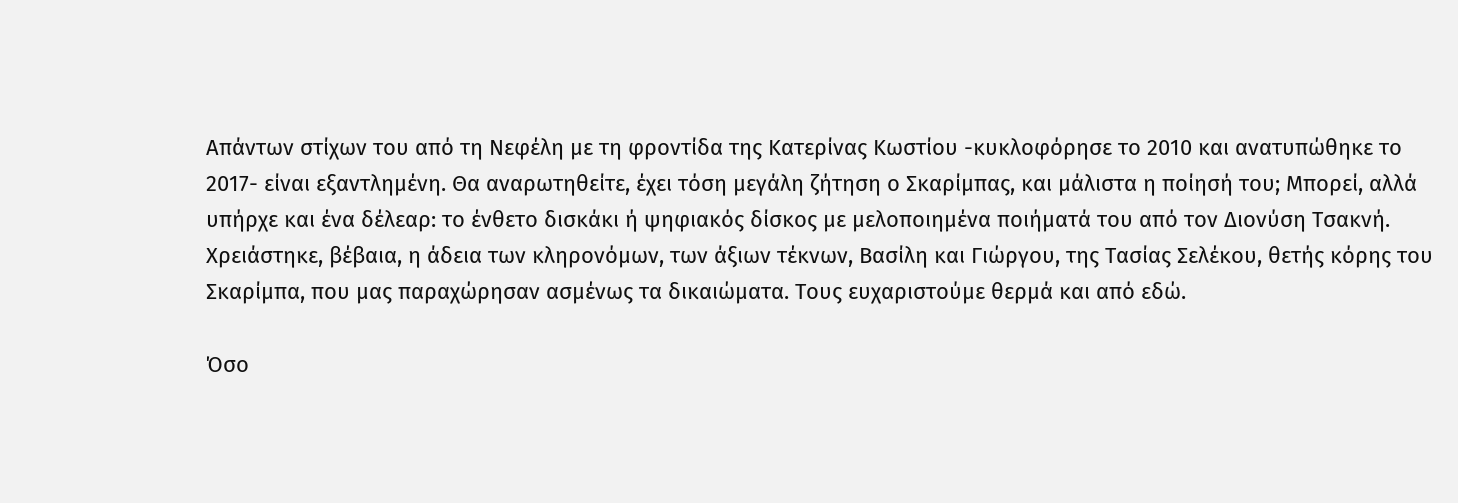Απάντων στίχων του από τη Νεφέλη με τη φροντίδα της Κατερίνας Κωστίου -κυκλοφόρησε το 2010 και ανατυπώθηκε το 2017- είναι εξαντλημένη. Θα αναρωτηθείτε, έχει τόση μεγάλη ζήτηση ο Σκαρίμπας, και μάλιστα η ποίησή του; Μπορεί, αλλά υπήρχε και ένα δέλεαρ: το ένθετο δισκάκι ή ψηφιακός δίσκος με μελοποιημένα ποιήματά του από τον Διονύση Τσακνή. Χρειάστηκε, βέβαια, η άδεια των κληρονόμων, των άξιων τέκνων, Βασίλη και Γιώργου, της Τασίας Σελέκου, θετής κόρης του Σκαρίμπα, που μας παραχώρησαν ασμένως τα δικαιώματα. Τους ευχαριστούμε θερμά και από εδώ.

Όσο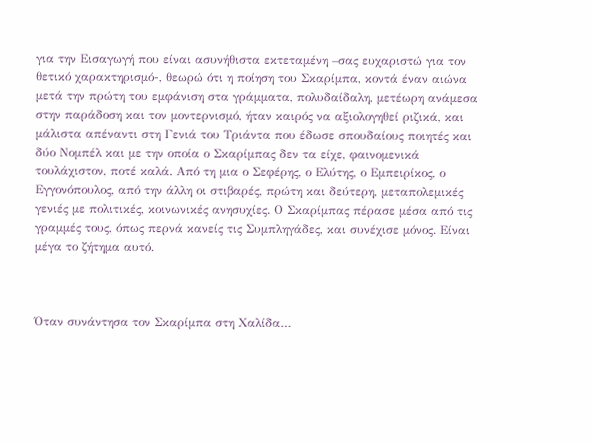για την Εισαγωγή που είναι ασυνήθιστα εκτεταμένη –σας ευχαριστώ για τον θετικό χαρακτηρισμό-, θεωρώ ότι η ποίηση του Σκαρίμπα, κοντά έναν αιώνα μετά την πρώτη του εμφάνιση στα γράμματα, πολυδαίδαλη, μετέωρη ανάμεσα στην παράδοση και τον μοντερνισμό, ήταν καιρός να αξιολογηθεί ριζικά, και μάλιστα απέναντι στη Γενιά του Τριάντα που έδωσε σπουδαίους ποιητές και δύο Νομπέλ και με την οποία ο Σκαρίμπας δεν τα είχε, φαινομενικά τουλάχιστον, ποτέ καλά. Από τη μια ο Σεφέρης, ο Ελύτης, ο Εμπειρίκος, ο Εγγονόπουλος, από την άλλη οι στιβαρές, πρώτη και δεύτερη, μεταπολεμικές γενιές με πολιτικές, κοινωνικές ανησυχίες. Ο Σκαρίμπας πέρασε μέσα από τις γραμμές τους, όπως περνά κανείς τις Συμπληγάδες, και συνέχισε μόνος. Είναι μέγα το ζήτημα αυτό.



Όταν συνάντησα τον Σκαρίμπα στη Χαλίδα…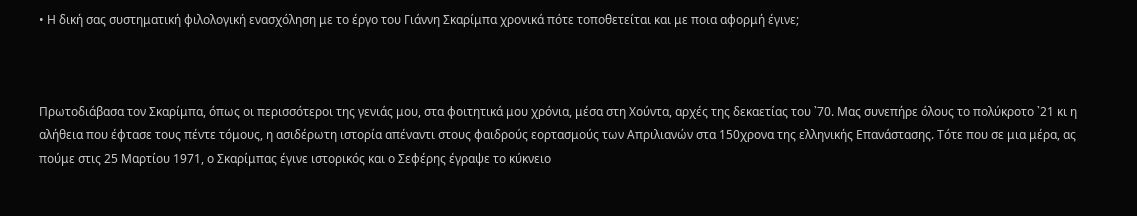• Η δική σας συστηματική φιλολογική ενασχόληση με το έργο του Γιάννη Σκαρίμπα χρονικά πότε τοποθετείται και με ποια αφορμή έγινε;



Πρωτοδιάβασα τον Σκαρίμπα, όπως οι περισσότεροι της γενιάς μου, στα φοιτητικά μου χρόνια, μέσα στη Χούντα, αρχές της δεκαετίας του ᾿70. Μας συνεπήρε όλους το πολύκροτο ᾿21 κι η αλήθεια που έφτασε τους πέντε τόμους, η ασιδέρωτη ιστορία απέναντι στους φαιδρούς εορτασμούς των Απριλιανών στα 150χρονα της ελληνικής Επανάστασης. Τότε που σε μια μέρα, ας πούμε στις 25 Μαρτίου 1971, ο Σκαρίμπας έγινε ιστορικός και ο Σεφέρης έγραψε το κύκνειο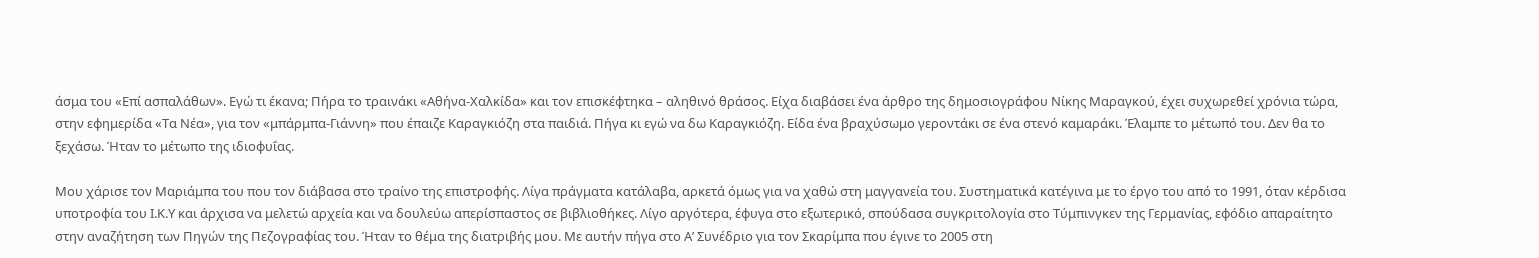άσμα του «Επί ασπαλάθων». Εγώ τι έκανα; Πήρα το τραινάκι «Αθήνα-Χαλκίδα» και τον επισκέφτηκα – αληθινό θράσος. Είχα διαβάσει ένα άρθρο της δημοσιογράφου Νίκης Μαραγκού, έχει συχωρεθεί χρόνια τώρα, στην εφημερίδα «Τα Νέα», για τον «μπάρμπα-Γιάννη» που έπαιζε Καραγκιόζη στα παιδιά. Πήγα κι εγώ να δω Καραγκιόζη. Είδα ένα βραχύσωμο γεροντάκι σε ένα στενό καμαράκι. Έλαμπε το μέτωπό του. Δεν θα το ξεχάσω. Ήταν το μέτωπο της ιδιοφυΐας.

Μου χάρισε τον Μαριάμπα του που τον διάβασα στο τραίνο της επιστροφής. Λίγα πράγματα κατάλαβα, αρκετά όμως για να χαθώ στη μαγγανεία του. Συστηματικά κατέγινα με το έργο του από το 1991, όταν κέρδισα υποτροφία του Ι.Κ.Υ και άρχισα να μελετώ αρχεία και να δουλεύω απερίσπαστος σε βιβλιοθήκες. Λίγο αργότερα, έφυγα στο εξωτερικό, σπούδασα συγκριτολογία στο Τύμπινγκεν της Γερμανίας, εφόδιο απαραίτητο στην αναζήτηση των Πηγών της Πεζογραφίας του. Ήταν το θέμα της διατριβής μου. Με αυτήν πήγα στο Α’ Συνέδριο για τον Σκαρίμπα που έγινε το 2005 στη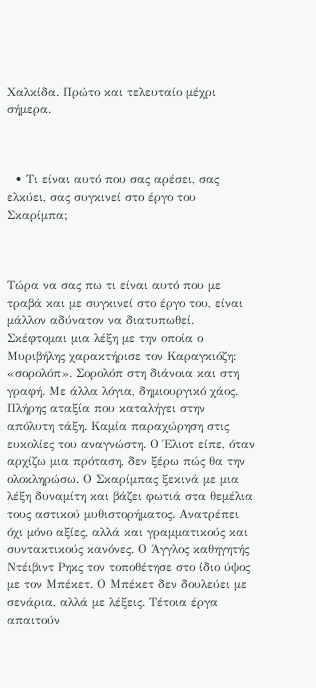Χαλκίδα. Πρώτο και τελευταίο μέχρι σήμερα.



  • Τι είναι αυτό που σας αρέσει, σας ελκύει, σας συγκινεί στο έργο του Σκαρίμπα;



Τώρα να σας πω τι είναι αυτό που με τραβά και με συγκινεί στο έργο του, είναι μάλλον αδύνατον να διατυπωθεί. Σκέφτομαι μια λέξη με την οποία ο Μυριβήλης χαρακτήρισε τον Καραγκιόζη: «σορολόπ». Σορολόπ στη διάνοια και στη γραφή. Με άλλα λόγια, δημιουργικό χάος. Πλήρης αταξία που καταλήγει στην απόλυτη τάξη. Καμία παραχώρηση στις ευκολίες του αναγνώστη. Ο Έλιοτ είπε, όταν αρχίζω μια πρόταση, δεν ξέρω πώς θα την ολοκληρώσω. Ο Σκαρίμπας ξεκινά με μια λέξη δυναμίτη και βάζει φωτιά στα θεμέλια τους αστικού μυθιστορήματος. Ανατρέπει όχι μόνο αξίες, αλλά και γραμματικούς και συντακτικούς κανόνες. Ο Άγγλος καθηγητής Ντέιβιντ Ρηκς τον τοποθέτησε στο ίδιο ύψος με τον Μπέκετ. Ο Μπέκετ δεν δουλεύει με σενάρια, αλλά με λέξεις. Τέτοια έργα απαιτούν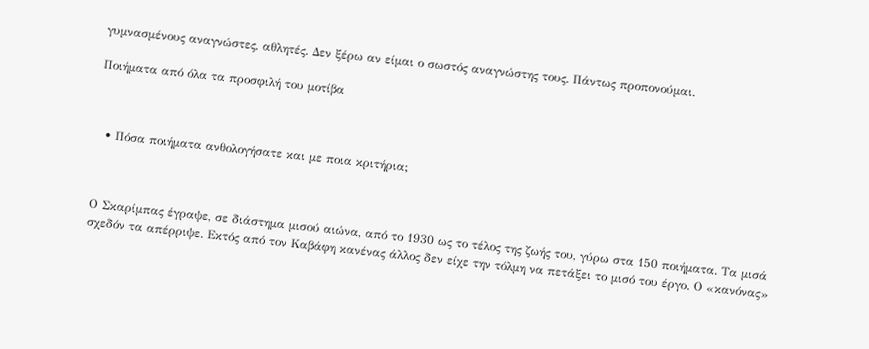γυμνασμένους αναγνώστες, αθλητές. Δεν ξέρω αν είμαι ο σωστός αναγνώστης τους. Πάντως προπονούμαι.

Ποιήματα από όλα τα προσφιλή του μοτίβα



  • Πόσα ποιήματα ανθολογήσατε και με ποια κριτήρια;



Ο Σκαρίμπας έγραψε, σε διάστημα μισού αιώνα, από το 1930 ως το τέλος της ζωής του, γύρω στα 150 ποιήματα. Τα μισά σχεδόν τα απέρριψε. Εκτός από τον Καβάφη κανένας άλλος δεν είχε την τόλμη να πετάξει το μισό του έργο. Ο «κανόνας»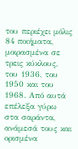του περιέχει μόλις 84 ποιήματα, μοιρασμένα σε τρεις κύκλους, του 1936, του 1950 και του 1968. Από αυτά επέλεξα γύρω στα σαράντα, ανάμεσά τους και ορισμένα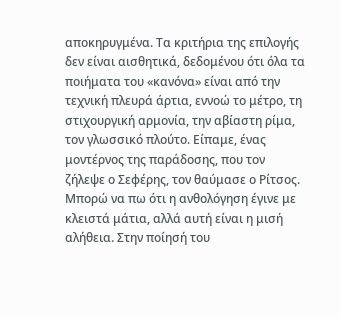αποκηρυγμένα. Τα κριτήρια της επιλογής δεν είναι αισθητικά, δεδομένου ότι όλα τα ποιήματα του «κανόνα» είναι από την τεχνική πλευρά άρτια, εννοώ το μέτρο, τη στιχουργική αρμονία, την αβίαστη ρίμα, τον γλωσσικό πλούτο. Είπαμε, ένας μοντέρνος της παράδοσης, που τον ζήλεψε ο Σεφέρης, τον θαύμασε ο Ρίτσος. Μπορώ να πω ότι η ανθολόγηση έγινε με κλειστά μάτια, αλλά αυτή είναι η μισή αλήθεια. Στην ποίησή του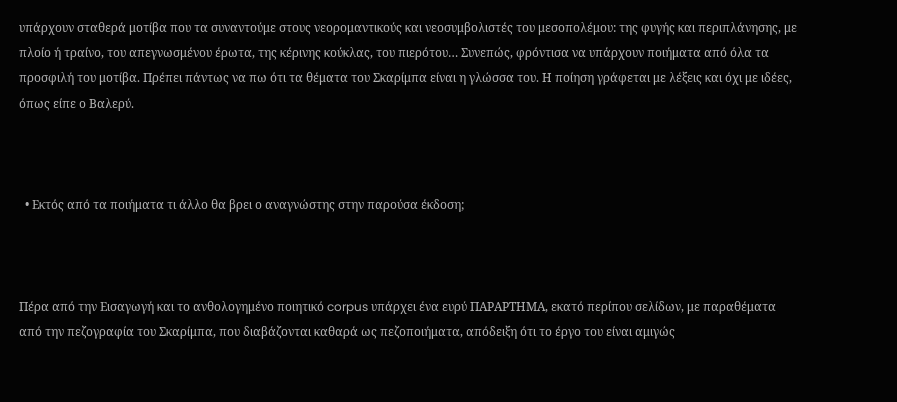υπάρχουν σταθερά μοτίβα που τα συναντούμε στους νεορομαντικούς και νεοσυμβολιστές του μεσοπολέμου: της φυγής και περιπλάνησης, με πλοίο ή τραίνο, του απεγνωσμένου έρωτα, της κέρινης κούκλας, του πιερότου… Συνεπώς, φρόντισα να υπάρχουν ποιήματα από όλα τα προσφιλή του μοτίβα. Πρέπει πάντως να πω ότι τα θέματα του Σκαρίμπα είναι η γλώσσα του. Η ποίηση γράφεται με λέξεις και όχι με ιδέες, όπως είπε ο Βαλερύ.



  • Εκτός από τα ποιήματα τι άλλο θα βρει ο αναγνώστης στην παρούσα έκδοση;



Πέρα από την Εισαγωγή και το ανθολογημένο ποιητικό corpus υπάρχει ένα ευρύ ΠΑΡΑΡΤΗΜΑ, εκατό περίπου σελίδων, με παραθέματα από την πεζογραφία του Σκαρίμπα, που διαβάζονται καθαρά ως πεζοποιήματα, απόδειξη ότι το έργο του είναι αμιγώς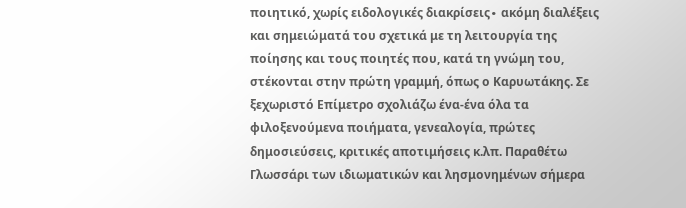ποιητικό, χωρίς ειδολογικές διακρίσεις∙ ακόμη διαλέξεις και σημειώματά του σχετικά με τη λειτουργία της ποίησης και τους ποιητές που, κατά τη γνώμη του, στέκονται στην πρώτη γραμμή, όπως ο Καρυωτάκης. Σε ξεχωριστό Επίμετρο σχολιάζω ένα-ένα όλα τα φιλοξενούμενα ποιήματα, γενεαλογία, πρώτες δημοσιεύσεις, κριτικές αποτιμήσεις κ.λπ. Παραθέτω Γλωσσάρι των ιδιωματικών και λησμονημένων σήμερα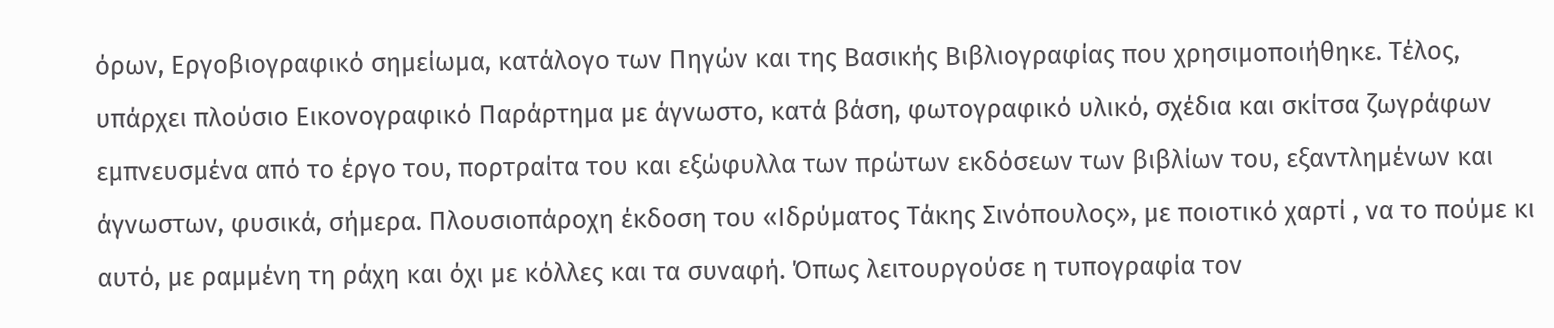όρων, Εργοβιογραφικό σημείωμα, κατάλογο των Πηγών και της Βασικής Βιβλιογραφίας που χρησιμοποιήθηκε. Τέλος, υπάρχει πλούσιο Εικονογραφικό Παράρτημα με άγνωστο, κατά βάση, φωτογραφικό υλικό, σχέδια και σκίτσα ζωγράφων εμπνευσμένα από το έργο του, πορτραίτα του και εξώφυλλα των πρώτων εκδόσεων των βιβλίων του, εξαντλημένων και άγνωστων, φυσικά, σήμερα. Πλουσιοπάροχη έκδοση του «Ιδρύματος Τάκης Σινόπουλος», με ποιοτικό χαρτί , να το πούμε κι αυτό, με ραμμένη τη ράχη και όχι με κόλλες και τα συναφή. Όπως λειτουργούσε η τυπογραφία τον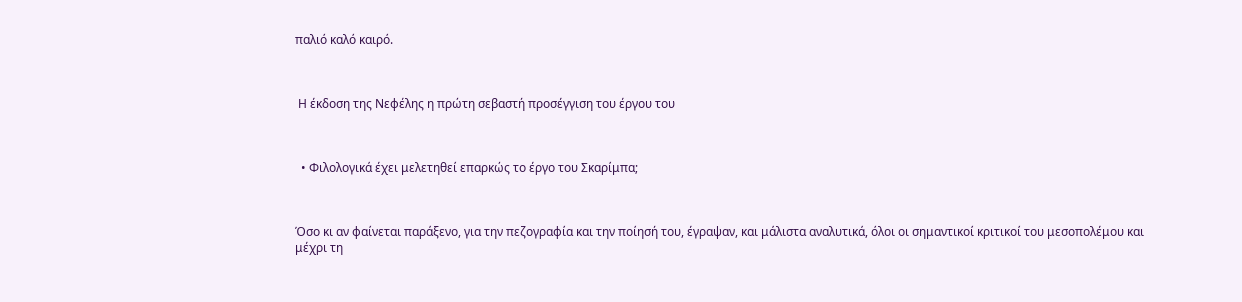παλιό καλό καιρό.



 Η έκδοση της Νεφέλης η πρώτη σεβαστή προσέγγιση του έργου του



  • Φιλολογικά έχει μελετηθεί επαρκώς το έργο του Σκαρίμπα;



Όσο κι αν φαίνεται παράξενο, για την πεζογραφία και την ποίησή του, έγραψαν, και μάλιστα αναλυτικά, όλοι οι σημαντικοί κριτικοί του μεσοπολέμου και μέχρι τη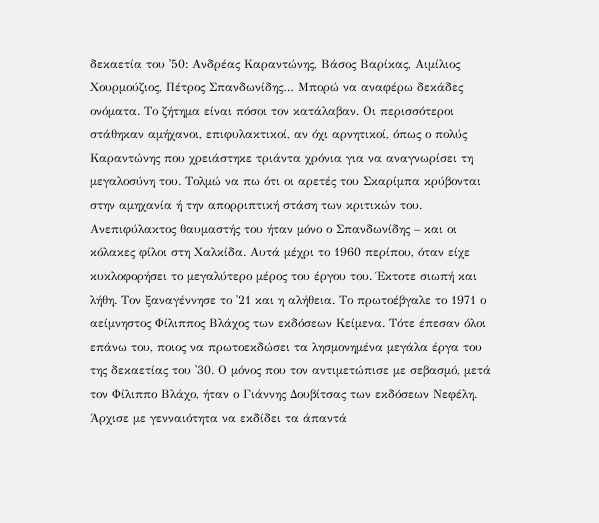δεκαετία του ᾿50: Ανδρέας Καραντώνης, Βάσος Βαρίκας, Αιμίλιος Χουρμούζιος, Πέτρος Σπανδωνίδης… Μπορώ να αναφέρω δεκάδες ονόματα. Το ζήτημα είναι πόσοι τον κατάλαβαν. Οι περισσότεροι στάθηκαν αμήχανοι, επιφυλακτικοί, αν όχι αρνητικοί, όπως ο πολύς Καραντώνης που χρειάστηκε τριάντα χρόνια για να αναγνωρίσει τη μεγαλοσύνη του. Τολμώ να πω ότι οι αρετές του Σκαρίμπα κρύβονται στην αμηχανία ή την απορριπτική στάση των κριτικών του. Ανεπιφύλακτος θαυμαστής του ήταν μόνο ο Σπανδωνίδης – και οι κόλακες φίλοι στη Χαλκίδα. Αυτά μέχρι το 1960 περίπου, όταν είχε κυκλοφορήσει το μεγαλύτερο μέρος του έργου του. Έκτοτε σιωπή και λήθη. Τον ξαναγέννησε το ᾿21 και η αλήθεια. Το πρωτοέβγαλε το 1971 ο αείμνηστος Φίλιππος Βλάχος των εκδόσεων Κείμενα. Τότε έπεσαν όλοι επάνω του, ποιος να πρωτοεκδώσει τα λησμονημένα μεγάλα έργα του της δεκαετίας του ᾿30. Ο μόνος που τον αντιμετώπισε με σεβασμό, μετά τον Φίλιππο Βλάχο, ήταν ο Γιάννης Δουβίτσας των εκδόσεων Νεφέλη. Άρχισε με γενναιότητα να εκδίδει τα άπαντά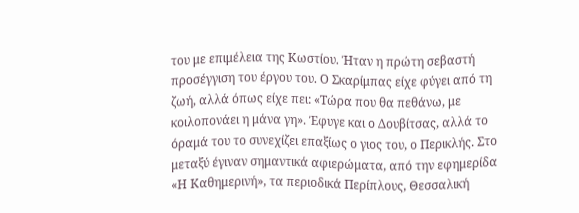του με επιμέλεια της Κωστίου. Ήταν η πρώτη σεβαστή προσέγγιση του έργου του. Ο Σκαρίμπας είχε φύγει από τη ζωή, αλλά όπως είχε πει: «Τώρα που θα πεθάνω, με κοιλοπονάει η μάνα γη». Έφυγε και ο Δουβίτσας, αλλά το όραμά του το συνεχίζει επαξίως ο γιος του, ο Περικλής. Στο μεταξύ έγιναν σημαντικά αφιερώματα, από την εφημερίδα «Η Καθημερινή», τα περιοδικά Περίπλους, Θεσσαλική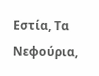Εστία, Τα Νεφούρια,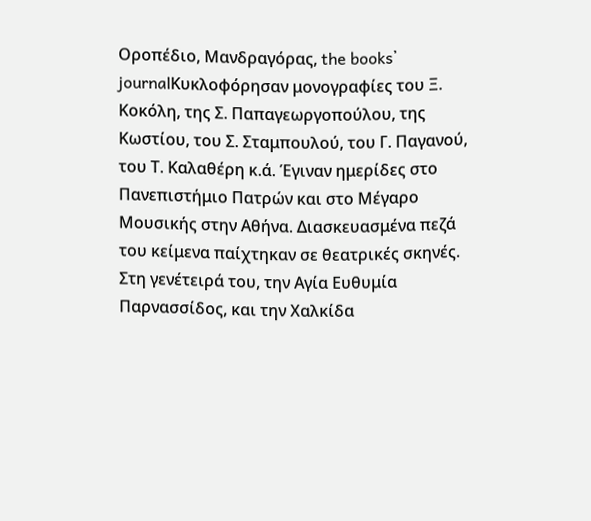Οροπέδιο, Μανδραγόρας, the books᾿ journalΚυκλοφόρησαν μονογραφίες του Ξ. Κοκόλη, της Σ. Παπαγεωργοπούλου, της Κωστίου, του Σ. Σταμπουλού, του Γ. Παγανού, του Τ. Καλαθέρη κ.ά. Έγιναν ημερίδες στο Πανεπιστήμιο Πατρών και στο Μέγαρο Μουσικής στην Αθήνα. Διασκευασμένα πεζά του κείμενα παίχτηκαν σε θεατρικές σκηνές. Στη γενέτειρά του, την Αγία Ευθυμία Παρνασσίδος, και την Χαλκίδα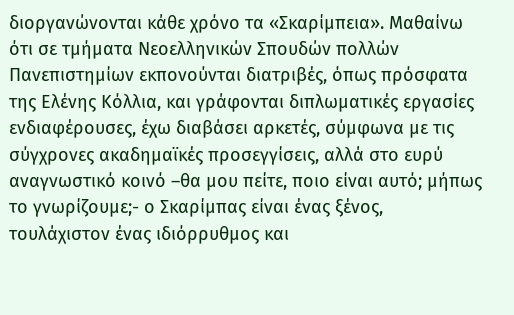διοργανώνονται κάθε χρόνο τα «Σκαρίμπεια». Μαθαίνω ότι σε τμήματα Νεοελληνικών Σπουδών πολλών Πανεπιστημίων εκπονούνται διατριβές, όπως πρόσφατα της Ελένης Κόλλια, και γράφονται διπλωματικές εργασίες ενδιαφέρουσες, έχω διαβάσει αρκετές, σύμφωνα με τις σύγχρονες ακαδημαϊκές προσεγγίσεις, αλλά στο ευρύ αναγνωστικό κοινό –θα μου πείτε, ποιο είναι αυτό; μήπως το γνωρίζουμε;- ο Σκαρίμπας είναι ένας ξένος, τουλάχιστον ένας ιδιόρρυθμος και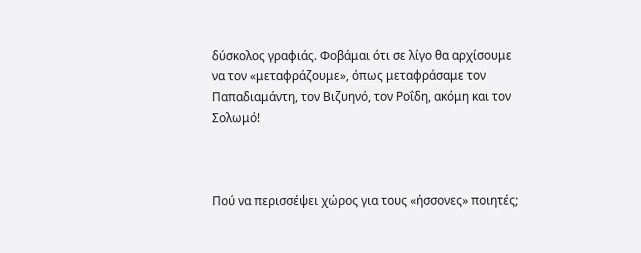δύσκολος γραφιάς. Φοβάμαι ότι σε λίγο θα αρχίσουμε να τον «μεταφράζουμε», όπως μεταφράσαμε τον Παπαδιαμάντη, τον Βιζυηνό, τον Ροΐδη, ακόμη και τον Σολωμό!



Πού να περισσέψει χώρος για τους «ήσσονες» ποιητές;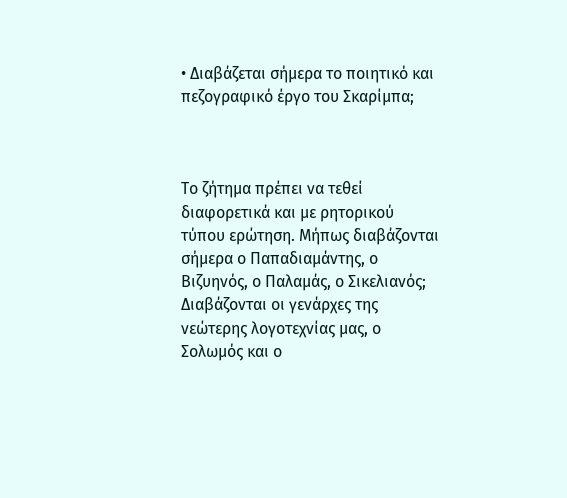• Διαβάζεται σήμερα το ποιητικό και πεζογραφικό έργο του Σκαρίμπα;



Το ζήτημα πρέπει να τεθεί διαφορετικά και με ρητορικού τύπου ερώτηση. Μήπως διαβάζονται σήμερα ο Παπαδιαμάντης, ο Βιζυηνός, ο Παλαμάς, ο Σικελιανός; Διαβάζονται οι γενάρχες της νεώτερης λογοτεχνίας μας, ο Σολωμός και ο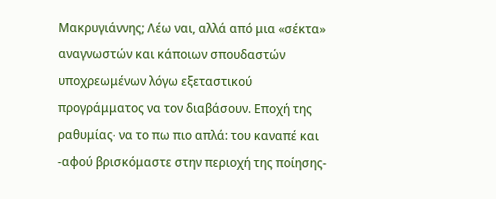Μακρυγιάννης; Λέω ναι, αλλά από μια «σέκτα» αναγνωστών και κάποιων σπουδαστών υποχρεωμένων λόγω εξεταστικού προγράμματος να τον διαβάσουν. Εποχή της ραθυμίας∙ να το πω πιο απλά: του καναπέ και -αφού βρισκόμαστε στην περιοχή της ποίησης-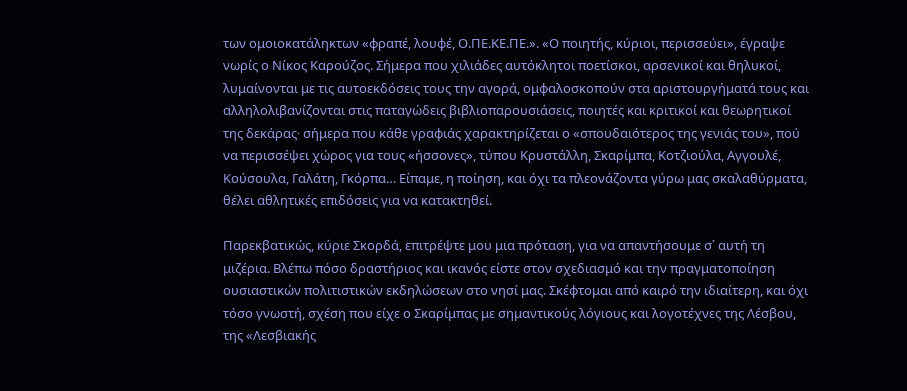των ομοιοκατάληκτων «φραπέ, λουφέ, Ο.ΠΕ.ΚΕ.ΠΕ.». «Ο ποιητής, κύριοι, περισσεύει», έγραψε νωρίς ο Νίκος Καρούζος. Σήμερα που χιλιάδες αυτόκλητοι ποετίσκοι, αρσενικοί και θηλυκοί, λυμαίνονται με τις αυτοεκδόσεις τους την αγορά, ομφαλοσκοπούν στα αριστουργήματά τους και αλληλολιβανίζονται στις παταγώδεις βιβλιοπαρουσιάσεις, ποιητές και κριτικοί και θεωρητικοί της δεκάρας∙ σήμερα που κάθε γραφιάς χαρακτηρίζεται ο «σπουδαιότερος της γενιάς του», πού να περισσέψει χώρος για τους «ήσσονες», τύπου Κρυστάλλη, Σκαρίμπα, Κοτζιούλα, Αγγουλέ, Κούσουλα, Γαλάτη, Γκόρπα… Είπαμε, η ποίηση, και όχι τα πλεονάζοντα γύρω μας σκαλαθύρματα, θέλει αθλητικές επιδόσεις για να κατακτηθεί.

Παρεκβατικώς, κύριε Σκορδά, επιτρέψτε μου μια πρόταση, για να απαντήσουμε σ᾿ αυτή τη μιζέρια. Βλέπω πόσο δραστήριος και ικανός είστε στον σχεδιασμό και την πραγματοποίηση ουσιαστικών πολιτιστικών εκδηλώσεων στο νησί μας. Σκέφτομαι από καιρό την ιδιαίτερη, και όχι τόσο γνωστή, σχέση που είχε ο Σκαρίμπας με σημαντικούς λόγιους και λογοτέχνες της Λέσβου, της «Λεσβιακής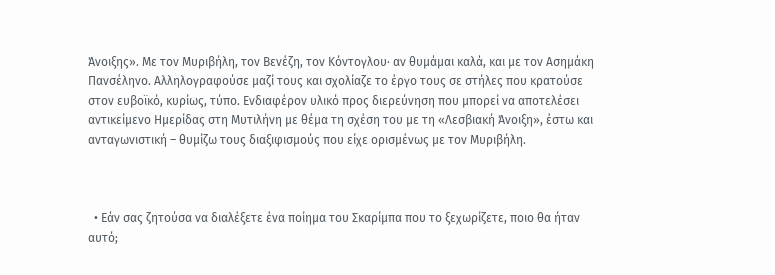Άνοιξης». Με τον Μυριβήλη, τον Βενέζη, τον Κόντογλου∙ αν θυμάμαι καλά, και με τον Ασημάκη Πανσέληνο. Αλληλογραφούσε μαζί τους και σχολίαζε το έργο τους σε στήλες που κρατούσε στον ευβοϊκό, κυρίως, τύπο. Ενδιαφέρον υλικό προς διερεύνηση που μπορεί να αποτελέσει αντικείμενο Ημερίδας στη Μυτιλήνη με θέμα τη σχέση του με τη «Λεσβιακή Άνοιξη», έστω και ανταγωνιστική – θυμίζω τους διαξιφισμούς που είχε ορισμένως με τον Μυριβήλη.



  • Εάν σας ζητούσα να διαλέξετε ένα ποίημα του Σκαρίμπα που το ξεχωρίζετε, ποιο θα ήταν αυτό;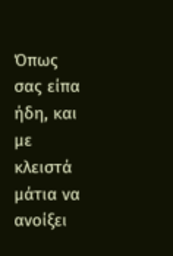Όπως σας είπα ήδη, και με κλειστά μάτια να ανοίξει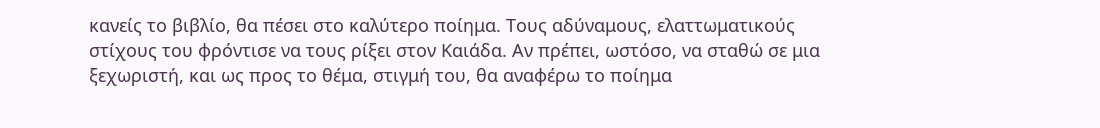κανείς το βιβλίο, θα πέσει στο καλύτερο ποίημα. Τους αδύναμους, ελαττωματικούς στίχους του φρόντισε να τους ρίξει στον Καιάδα. Αν πρέπει, ωστόσο, να σταθώ σε μια ξεχωριστή, και ως προς το θέμα, στιγμή του, θα αναφέρω το ποίημα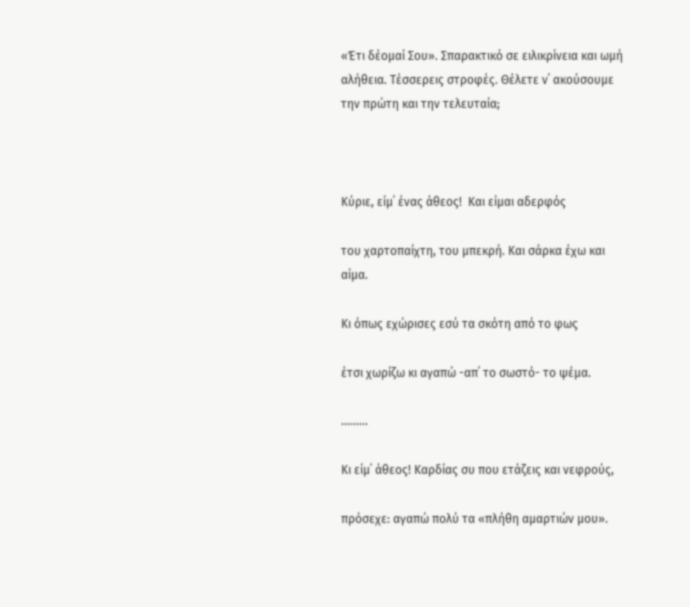«Έτι δέομαί Σου». Σπαρακτικό σε ειλικρίνεια και ωμή αλήθεια. Τέσσερεις στροφές. Θέλετε ν᾿ ακούσουμε την πρώτη και την τελευταία;



Κύριε, είμ᾿ ένας άθεος!  Και είμαι αδερφός

του χαρτοπαίχτη, του μπεκρή. Και σάρκα έχω και αίμα.

Κι όπως εχώρισες εσύ τα σκότη από το φως

έτσι χωρίζω κι αγαπώ -απ᾿ το σωστό- το ψέμα.

………

Κι είμ᾿ άθεος! Καρδίας συ που ετάζεις και νεφρούς,

πρόσεχε: αγαπώ πολύ τα «πλήθη αμαρτιών μου».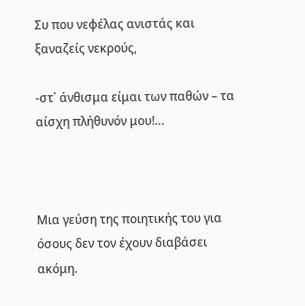Συ που νεφέλας ανιστάς και ξαναζείς νεκρούς,

-στ᾿ άνθισμα είμαι των παθών – τα αίσχη πλήθυνόν μου!…



Μια γεύση της ποιητικής του για όσους δεν τον έχουν διαβάσει ακόμη.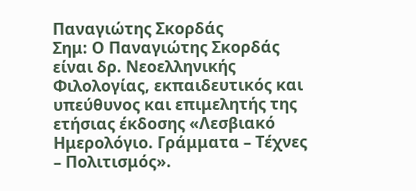Παναγιώτης Σκορδάς
Σημ: Ο Παναγιώτης Σκορδάς  είναι δρ. Νεοελληνικής Φιλολογίας, εκπαιδευτικός και υπεύθυνος και επιμελητής της ετήσιας έκδοσης «Λεσβιακό Ημερολόγιο. Γράμματα – Τέχνες – Πολιτισμός».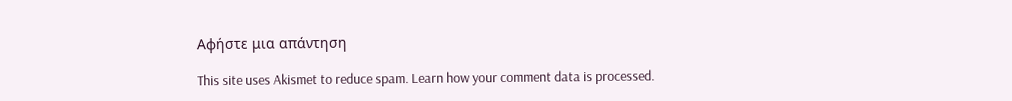Αφήστε μια απάντηση

This site uses Akismet to reduce spam. Learn how your comment data is processed.